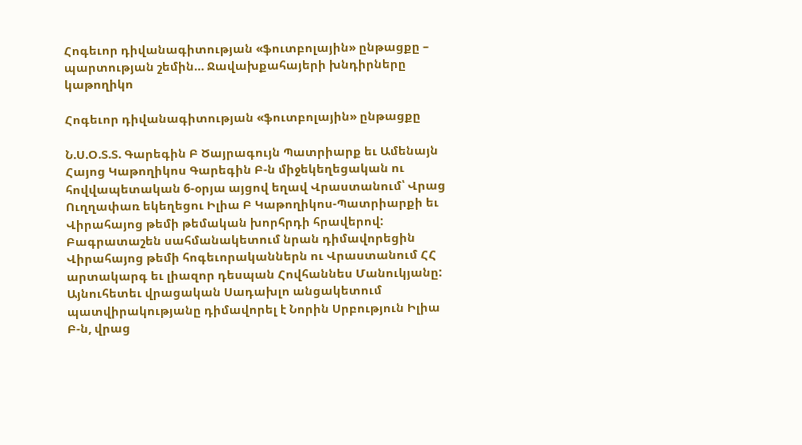Հոգեւոր դիվանագիտության «ֆուտբոլային» ընթացքը – պարտության շեմին… Ջավախքահայերի խնդիրները կաթողիկո

Հոգեւոր դիվանագիտության «ֆուտբոլային» ընթացքը

Ն.Ս.Օ.Տ.Տ. Գարեգին Բ Ծայրագույն Պատրիարք եւ Ամենայն Հայոց Կաթողիկոս Գարեգին Բ-ն միջեկեղեցական ու հովվապետական 6-օրյա այցով եղավ Վրաստանում՝ Վրաց Ուղղափառ եկեղեցու Իլիա Բ Կաթողիկոս-Պատրիարքի եւ Վիրահայոց թեմի թեմական խորհրդի հրավերով: Բագրատաշեն սահմանակետում նրան դիմավորեցին Վիրահայոց թեմի հոգեւորականներն ու Վրաստանում ՀՀ արտակարգ եւ լիազոր դեսպան Հովհաննես Մանուկյանը: Այնուհետեւ վրացական Սադախլո անցակետում պատվիրակությանը դիմավորել է Նորին Սրբություն Իլիա Բ-ն, վրաց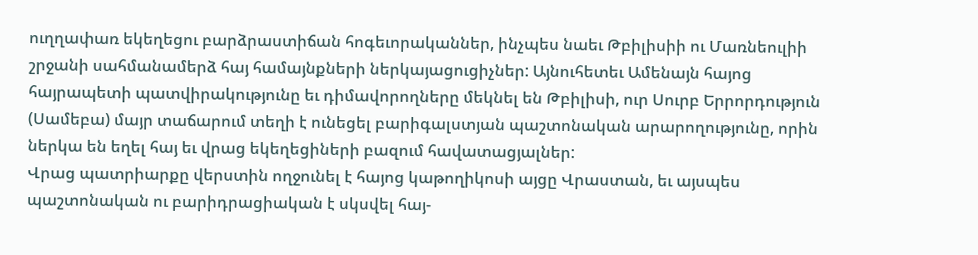ուղղափառ եկեղեցու բարձրաստիճան հոգեւորականներ, ինչպես նաեւ Թբիլիսիի ու Մառնեուլիի շրջանի սահմանամերձ հայ համայնքների ներկայացուցիչներ: Այնուհետեւ Ամենայն հայոց հայրապետի պատվիրակությունը եւ դիմավորողները մեկնել են Թբիլիսի, ուր Սուրբ Երրորդություն (Սամեբա) մայր տաճարում տեղի է ունեցել բարիգալստյան պաշտոնական արարողությունը, որին ներկա են եղել հայ եւ վրաց եկեղեցիների բազում հավատացյալներ:
Վրաց պատրիարքը վերստին ողջունել է հայոց կաթողիկոսի այցը Վրաստան, եւ այսպես պաշտոնական ու բարիդրացիական է սկսվել հայ-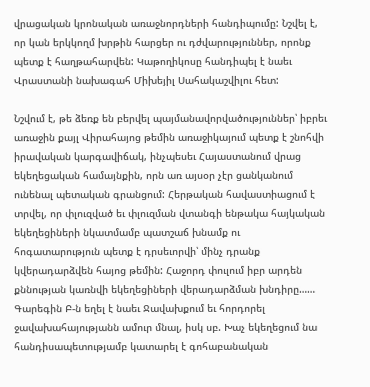վրացական կրոնական առաջնորդների հանդիպումը: Նշվել է, որ կան երկկողմ խրթին հարցեր ու դժվարություններ, որոնք պետք է հաղթահարվեն: Կաթողիկոսը հանդիպել է նաեւ Վրաստանի նախագահ Միխեյիլ Սահակաշվիլու հետ:

Նշվում է, թե ձեռք են բերվել պայմանավորվածություններ՝ իբրեւ առաջին քայլ Վիրահայոց թեմին առաջիկայում պետք է շնոհվի իրավական կարգավիճակ, ինչպեսեւ Հայաստանում վրաց եկեղեցական համայնքին, որն առ այսօր չէր ցանկանում ունենալ պետական գրանցում: Հերթական հավաստիացում է տրվել, որ փլուզված եւ փլուզման վտանգի ենթակա հայկական եկեղեցիների նկատմամբ պատշաճ խնամք ու հոգատարություն պետք է դրսեւորվի՝ մինչ դրանք կվերադարձվեն հայոց թեմին: Հաջորդ փուլում իբր արդեն քննության կառնվի եկեղեցիների վերադարձման խնդիրը……
Գարեգին Բ-ն եղել է նաեւ Ջավախքում եւ հորդորել ջավախահայությանն ամուր մնալ, իսկ սբ. Խաչ եկեղեցում նա հանդիսապետությամբ կատարել է գոհաբանական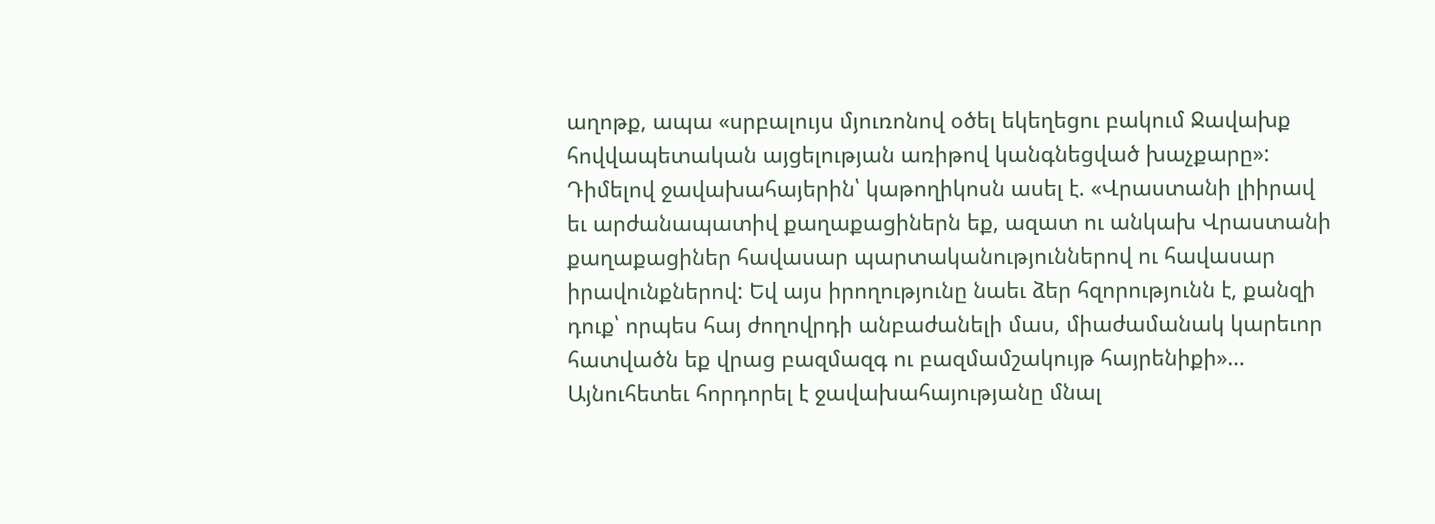աղոթք, ապա «սրբալույս մյուռոնով օծել եկեղեցու բակում Ջավախք հովվապետական այցելության առիթով կանգնեցված խաչքարը»: Դիմելով ջավախահայերին՝ կաթողիկոսն ասել է. «Վրաստանի լիիրավ եւ արժանապատիվ քաղաքացիներն եք, ազատ ու անկախ Վրաստանի քաղաքացիներ հավասար պարտականություններով ու հավասար իրավունքներով: Եվ այս իրողությունը նաեւ ձեր հզորությունն է, քանզի դուք՝ որպես հայ ժողովրդի անբաժանելի մաս, միաժամանակ կարեւոր հատվածն եք վրաց բազմազգ ու բազմամշակույթ հայրենիքի»… Այնուհետեւ հորդորել է ջավախահայությանը մնալ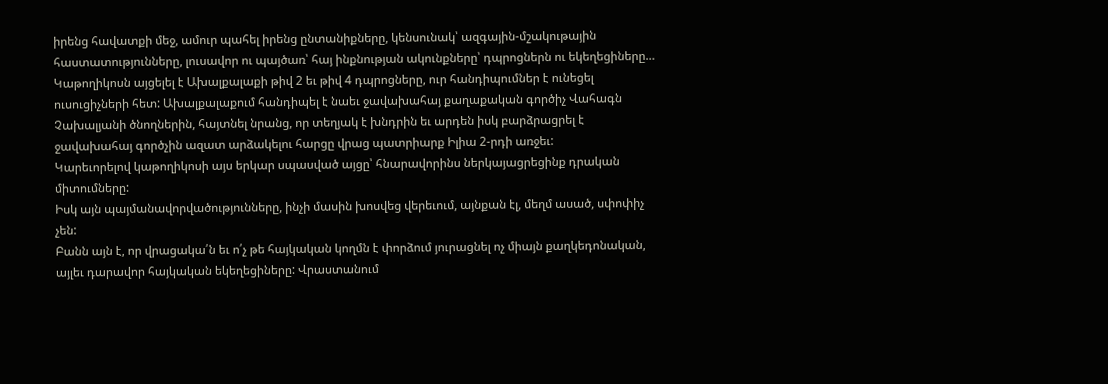իրենց հավատքի մեջ, ամուր պահել իրենց ընտանիքները, կենսունակ՝ ազգային-մշակութային հաստատությունները, լուսավոր ու պայծառ՝ հայ ինքնության ակունքները՝ դպրոցներն ու եկեղեցիները… Կաթողիկոսն այցելել է Ախալքալաքի թիվ 2 եւ թիվ 4 դպրոցները, ուր հանդիպումներ է ունեցել ուսուցիչների հետ: Ախալքալաքում հանդիպել է նաեւ ջավախահայ քաղաքական գործիչ Վահագն Չախալյանի ծնողներին, հայտնել նրանց, որ տեղյակ է խնդրին եւ արդեն իսկ բարձրացրել է ջավախահայ գործչին ազատ արձակելու հարցը վրաց պատրիարք Իլիա 2-րդի առջեւ:
Կարեւորելով կաթողիկոսի այս երկար սպասված այցը՝ հնարավորինս ներկայացրեցինք դրական միտումները:
Իսկ այն պայմանավորվածությունները, ինչի մասին խոսվեց վերեւում, այնքան էլ, մեղմ ասած, սփոփիչ չեն:
Բանն այն է, որ վրացակա՛ն եւ ո՛չ թե հայկական կողմն է փորձում յուրացնել ոչ միայն քաղկեդոնական, այլեւ դարավոր հայկական եկեղեցիները: Վրաստանում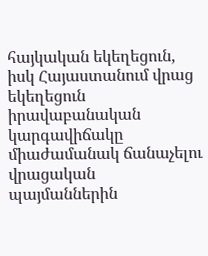հայկական եկեղեցուն, իսկ Հայաստանում վրաց եկեղեցուն իրավաբանական կարգավիճակը միաժամանակ ճանաչելու վրացական պայմաններին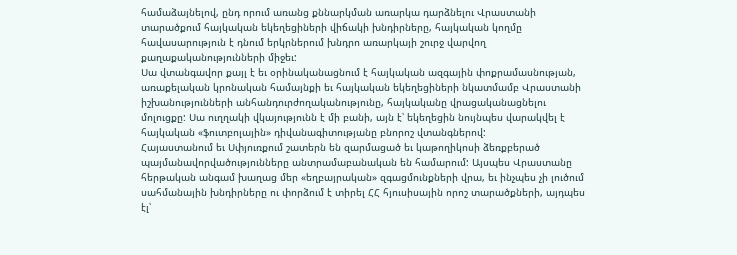համաձայնելով, ընդ որում առանց քննարկման առարկա դարձնելու Վրաստանի տարածքում հայկական եկեղեցիների վիճակի խնդիրները, հայկական կողմը հավասարություն է դնում երկրներում խնդրո առարկայի շուրջ վարվող քաղաքականությունների միջեւ:
Սա վտանգավոր քայլ է եւ օրինականացնում է հայկական ազգային փոքրամասնության, առաքելական կրոնական համայնքի եւ հայկական եկեղեցիների նկատմամբ Վրաստանի իշխանությունների անհանդուրժողականությունը, հայկականը վրացականացնելու մոլուցքը: Սա ուղղակի վկայությունն է մի բանի, այն է՝ եկեղեցին նույնպես վարակվել է հայկական «ֆուտբոլային» դիվանագիտությանը բնորոշ վտանգներով:
Հայաստանում եւ Սփյուռքում շատերն են զարմացած եւ կաթողիկոսի ձեռքբերած պայմանավորվածությունները անտրամաբանական են համարում: Այսպես Վրաստանը հերթական անգամ խաղաց մեր «եղբայրական» զգացմունքների վրա, եւ ինչպես չի լուծում սահմանային խնդիրները ու փորձում է տիրել ՀՀ հյուսիսային որոշ տարածքների, այդպես էլ՝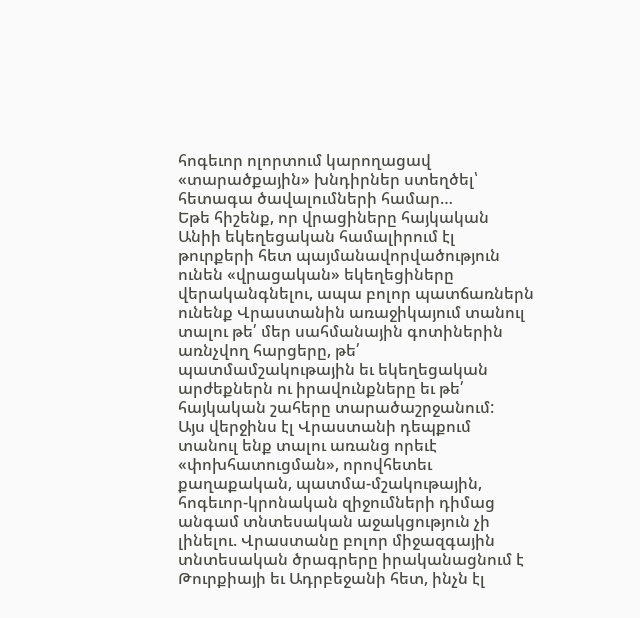հոգեւոր ոլորտում կարողացավ «տարածքային» խնդիրներ ստեղծել՝ հետագա ծավալումների համար…
Եթե հիշենք, որ վրացիները հայկական Անիի եկեղեցական համալիրում էլ թուրքերի հետ պայմանավորվածություն ունեն «վրացական» եկեղեցիները վերականգնելու, ապա բոլոր պատճառներն ունենք Վրաստանին առաջիկայում տանուլ տալու թե՛ մեր սահմանային գոտիներին առնչվող հարցերը, թե՛ պատմամշակութային եւ եկեղեցական արժեքներն ու իրավունքները եւ թե՛ հայկական շահերը տարածաշրջանում:
Այս վերջինս էլ Վրաստանի դեպքում տանուլ ենք տալու առանց որեւէ «փոխհատուցման», որովհետեւ քաղաքական, պատմա-մշակութային, հոգեւոր-կրոնական զիջումների դիմաց անգամ տնտեսական աջակցություն չի լինելու. Վրաստանը բոլոր միջազգային տնտեսական ծրագրերը իրականացնում է Թուրքիայի եւ Ադրբեջանի հետ, ինչն էլ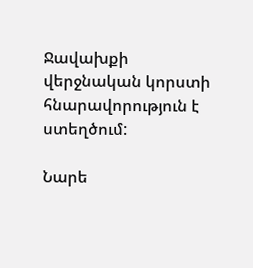Ջավախքի վերջնական կորստի հնարավորություն է ստեղծում:

Նարե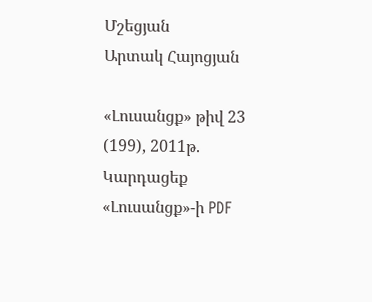Մշեցյան
Արտակ Հայոցյան

«Լուսանցք» թիվ 23 (199), 2011թ.
Կարդացեք «Լուսանցք»-ի PDF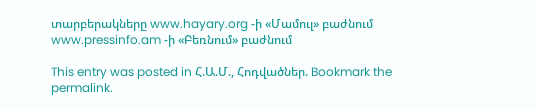տարբերակները www.hayary.org -ի «Մամուլ» բաժնում www.pressinfo.am -ի «Բեռնում» բաժնում

This entry was posted in Հ.Ա.Մ., Հոդվածներ. Bookmark the permalink.